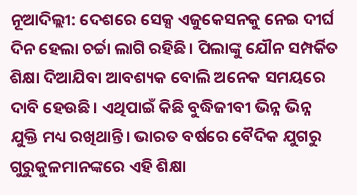ନୂଆଦିଲ୍ଲୀ: ଦେଶରେ ସେକ୍ସ ଏଜୁକେସନକୁ ନେଇ ଦୀର୍ଘ ଦିନ ହେଲା ଚର୍ଚ୍ଚା ଲାଗି ରହିଛି। ପିଲାଙ୍କୁ ଯୌନ ସମ୍ପର୍କିତ ଶିକ୍ଷା ଦିଆଯିବା ଆବଶ୍ୟକ ବୋଲି ଅନେକ ସମୟରେ ଦାବି ହେଉଛି। ଏଥିପାଇଁ କିଛି ବୁଦ୍ଧିଜୀବୀ ଭିନ୍ନ ଭିନ୍ନ ଯୁକ୍ତି ମଧ୍ୟ ରଖିଥାନ୍ତି। ଭାରତ ବର୍ଷରେ ବୈଦିକ ଯୁଗରୁ ଗୁରୁକୁଳମାନଙ୍କରେ ଏହି ଶିକ୍ଷା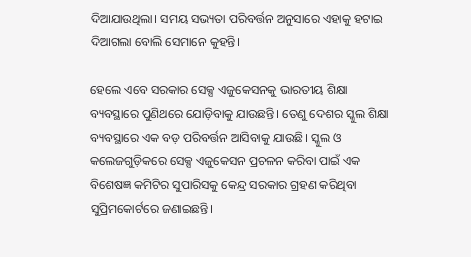ଦିଆଯାଉଥିଲା। ସମୟ ସଭ୍ୟତା ପରିବର୍ତ୍ତନ ଅନୁସାରେ ଏହାକୁ ହଟାଇ ଦିଆଗଲା ବୋଲି ସେମାନେ କୁହନ୍ତି।

ହେଲେ ଏବେ ସରକାର ସେକ୍ସ ଏଜୁକେସନକୁ ଭାରତୀୟ ଶିକ୍ଷା ବ୍ୟବସ୍ଥାରେ ପୁଣିଥରେ ଯୋଡ଼ିବାକୁ ଯାଉଛନ୍ତି। ତେଣୁ ଦେଶର ସ୍କୁଲ ଶିକ୍ଷା ବ୍ୟବସ୍ଥାରେ ଏକ ବଡ଼ ପରିବର୍ତ୍ତନ ଆସିବାକୁ ଯାଉଛି। ସ୍କୁଲ ଓ କଲେଜଗୁଡ଼ିକରେ ସେକ୍ସ ଏଜୁକେସନ ପ୍ରଚଳନ କରିବା ପାଇଁ ଏକ ବିଶେଷଜ୍ଞ କମିଟିର ସୁପାରିସକୁ କେନ୍ଦ୍ର ସରକାର ଗ୍ରହଣ କରିଥିବା ସୁପ୍ରିମକୋର୍ଟରେ ଜଣାଇଛନ୍ତି।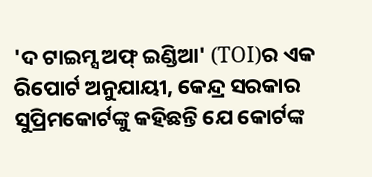'ଦ ଟାଇମ୍ସ ଅଫ୍ ଇଣ୍ଡିଆ' (TOI)ର ଏକ ରିପୋର୍ଟ ଅନୁଯାୟୀ, କେନ୍ଦ୍ର ସରକାର ସୁପ୍ରିମକୋର୍ଟଙ୍କୁ କହିଛନ୍ତି ଯେ କୋର୍ଟଙ୍କ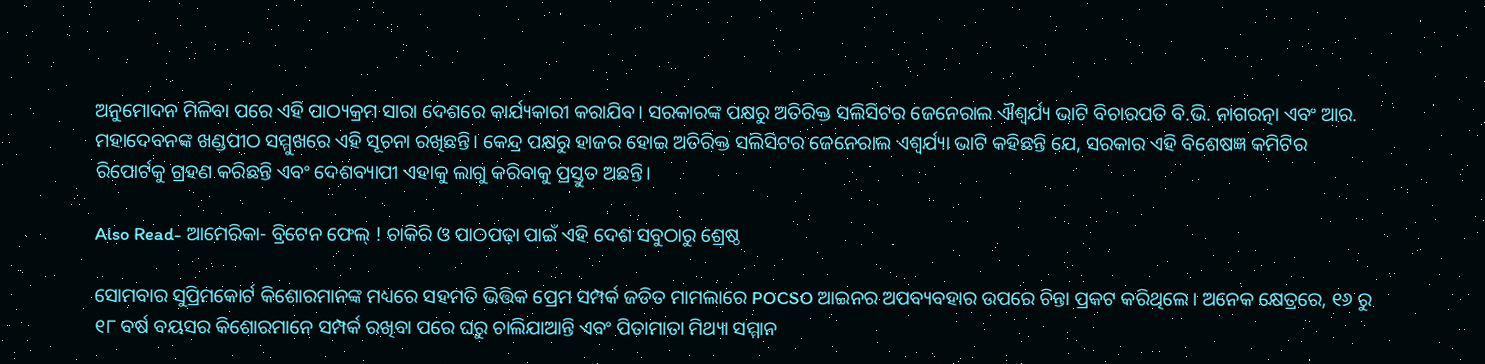ଅନୁମୋଦନ ମିଳିବା ପରେ ଏହି ପାଠ୍ୟକ୍ରମ ସାରା ଦେଶରେ କାର୍ଯ୍ୟକାରୀ କରାଯିବ। ସରକାରଙ୍କ ପକ୍ଷରୁ ଅତିରିକ୍ତ ସଲିସିଟର ଜେନେରାଲ ଐଶ୍ୱର୍ଯ୍ୟ ଭାଟି ବିଚାରପତି ବି.ଭି. ନାଗରତ୍ନା ଏବଂ ଆର. ମହାଦେବନଙ୍କ ଖଣ୍ଡପୀଠ ସମ୍ମୁଖରେ ଏହି ସୂଚନା ରଖିଛନ୍ତି। କେନ୍ଦ୍ର ପକ୍ଷରୁ ହାଜର ହୋଇ ଅତିରିକ୍ତ ସଲିସିଟର ଜେନେରାଲ ଏଶ୍ୱର୍ଯ୍ୟା ଭାଟି କହିଛନ୍ତି ଯେ, ସରକାର ଏହି ବିଶେଷଜ୍ଞ କମିଟିର ରିପୋର୍ଟକୁ ଗ୍ରହଣ କରିଛନ୍ତି ଏବଂ ଦେଶବ୍ୟାପୀ ଏହାକୁ ଲାଗୁ କରିବାକୁ ପ୍ରସ୍ତୁତ ଅଛନ୍ତି।

Also Read- ଆମେରିକା- ବ୍ରିଟେନ ଫେଲ୍ ! ଚାକିରି ଓ ପାଠପଢ଼ା ପାଇଁ ଏହି ଦେଶ ସବୁଠାରୁ ଶ୍ରେଷ୍ଠ

ସୋମବାର ସୁପ୍ରିମକୋର୍ଟ କିଶୋରମାନଙ୍କ ମଧ୍ୟରେ ସହମତି ଭିତ୍ତିକ ପ୍ରେମ ସମ୍ପର୍କ ଜଡିତ ମାମଲାରେ POCSO ଆଇନର ଅପବ୍ୟବହାର ଉପରେ ଚିନ୍ତା ପ୍ରକଟ କରିଥିଲେ। ଅନେକ କ୍ଷେତ୍ରରେ, ୧୬ ରୁ ୧୮ ବର୍ଷ ବୟସର କିଶୋରମାନେ ସମ୍ପର୍କ ରଖିବା ପରେ ଘରୁ ଚାଲିଯାଆନ୍ତି ଏବଂ ପିତାମାତା ମିଥ୍ୟା ସମ୍ମାନ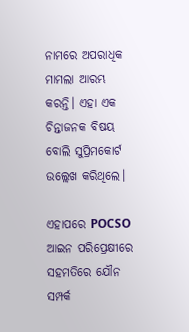ନାମରେ ଅପରାଧିକ ମାମଲା ଆରମ୍ଭ କରନ୍ତି। ଏହା ଏକ ଚିନ୍ତାଜନକ ବିଷୟ ବୋଲି ସୁପ୍ରିମକୋର୍ଟ ଉଲ୍ଲେଖ କରିଥିଲେ।

ଏହାପରେ POCSO ଆଇନ ପରିପ୍ରେକ୍ଷୀରେ ସହମତିରେ ଯୌନ ସମ୍ପର୍କ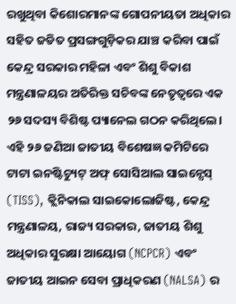ରଖୁଥିବା କିଶୋରମାନଙ୍କ ଗୋପନୀୟତା ଅଧିକାର ସହିତ ଜଡିତ ପ୍ରସଙ୍ଗଗୁଡ଼ିକର ଯାଞ୍ଚ କରିବା ପାଇଁ କେନ୍ଦ୍ର ସରକାର ମହିଳା ଏବଂ ଶିଶୁ ବିକାଶ ମନ୍ତ୍ରଣାଳୟର ଅତିରିକ୍ତ ସଚିବଙ୍କ ନେତୃତ୍ୱରେ ଏକ ୨୬ ସଦସ୍ୟ ବିଶିଷ୍ଟ ପ୍ୟାନେଲ ଗଠନ କରିଥିଲେ। ଏହି ୨୬ ଜଣିଆ ଜାତୀୟ ବିଶେଷଜ୍ଞ କମିଟିରେ ଟାଟା ଇନଷ୍ଟିଚ୍ୟୁଟ୍ ଅଫ୍ ସୋସିଆଲ ସାଇନ୍ସେସ୍ (TISS), କ୍ଲିନିକାଲ ସାଇକୋଲୋଜିଷ୍ଟ, କେନ୍ଦ୍ର ମନ୍ତ୍ରଣାଳୟ, ରାଜ୍ୟ ସରକାର, ଜାତୀୟ ଶିଶୁ ଅଧିକାର ସୁରକ୍ଷା ଆୟୋଗ (NCPCR) ଏବଂ ଜାତୀୟ ଆଇନ ସେବା ପ୍ରାଧିକରଣ (NALSA) ର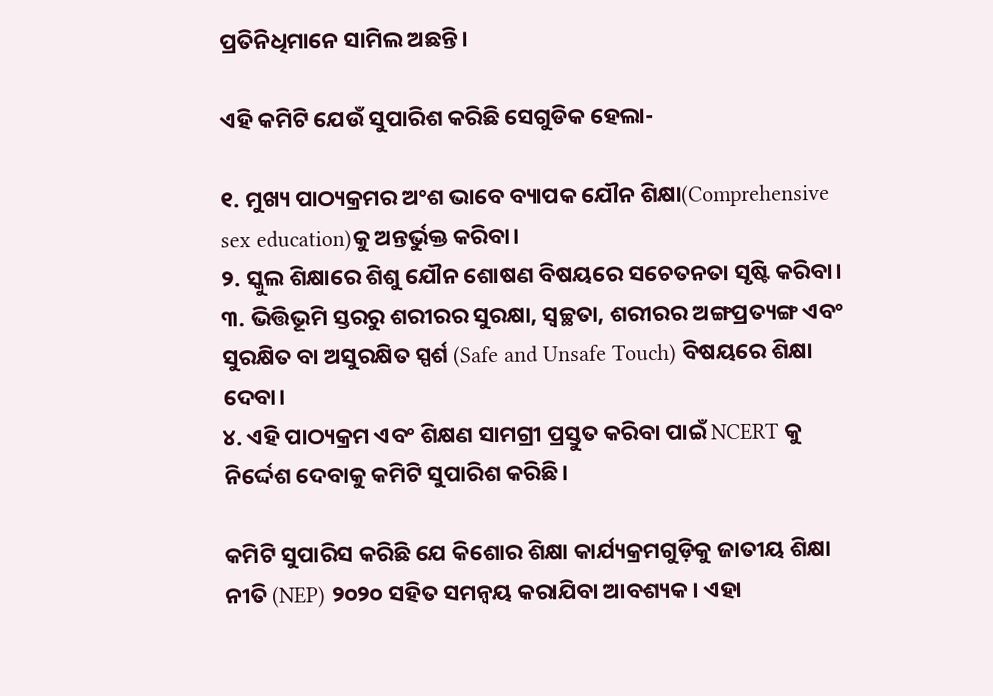ପ୍ରତିନିଧିମାନେ ସାମିଲ ଅଛନ୍ତି।

ଏହି କମିଟି ଯେଉଁ ସୁପାରିଶ କରିଛି ସେଗୁଡିକ ହେଲା-

୧. ମୁଖ୍ୟ ପାଠ୍ୟକ୍ରମର ଅଂଶ ଭାବେ ବ୍ୟାପକ ଯୌନ ଶିକ୍ଷା(Comprehensive sex education)କୁ ଅନ୍ତର୍ଭୁକ୍ତ କରିବା।
୨. ସ୍କୁଲ ଶିକ୍ଷାରେ ଶିଶୁ ଯୌନ ଶୋଷଣ ବିଷୟରେ ସଚେତନତା ସୃଷ୍ଟି କରିବା।
୩. ଭିତ୍ତିଭୂମି ସ୍ତରରୁ ଶରୀରର ସୁରକ୍ଷା, ସ୍ୱଚ୍ଛତା, ଶରୀରର ଅଙ୍ଗପ୍ରତ୍ୟଙ୍ଗ ଏବଂ ସୁରକ୍ଷିତ ବା ଅସୁରକ୍ଷିତ ସ୍ପର୍ଶ (Safe and Unsafe Touch) ବିଷୟରେ ଶିକ୍ଷା ଦେବା।
୪. ଏହି ପାଠ୍ୟକ୍ରମ ଏବଂ ଶିକ୍ଷଣ ସାମଗ୍ରୀ ପ୍ରସ୍ତୁତ କରିବା ପାଇଁ NCERT କୁ ନିର୍ଦ୍ଦେଶ ଦେବାକୁ କମିଟି ସୁପାରିଶ କରିଛି।

କମିଟି ସୁପାରିସ କରିଛି ଯେ କିଶୋର ଶିକ୍ଷା କାର୍ଯ୍ୟକ୍ରମଗୁଡ଼ିକୁ ଜାତୀୟ ଶିକ୍ଷା ନୀତି (NEP) ୨୦୨୦ ସହିତ ସମନ୍ୱୟ କରାଯିବା ଆବଶ୍ୟକ। ଏହା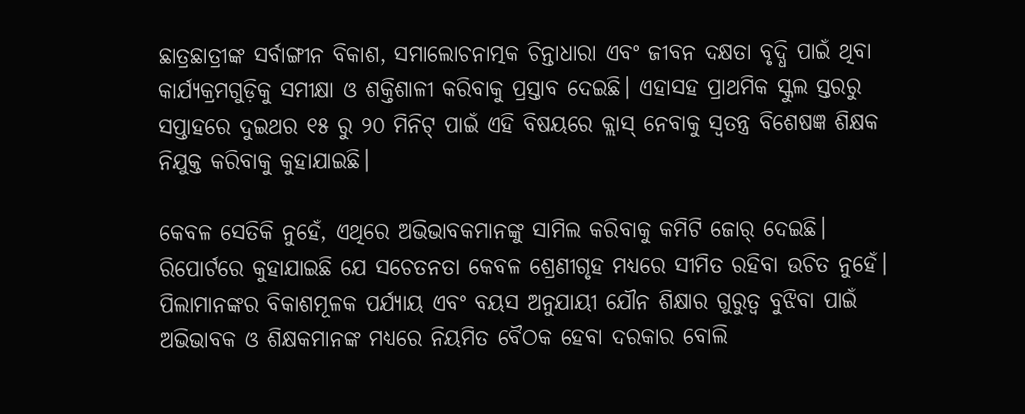ଛାତ୍ରଛାତ୍ରୀଙ୍କ ସର୍ବାଙ୍ଗୀନ ବିକାଶ, ସମାଲୋଚନାତ୍ମକ ଚିନ୍ତାଧାରା ଏବଂ ଜୀବନ ଦକ୍ଷତା ବୃଦ୍ଧି ପାଇଁ ଥିବା କାର୍ଯ୍ୟକ୍ରମଗୁଡ଼ିକୁ ସମୀକ୍ଷା ଓ ଶକ୍ତିଶାଳୀ କରିବାକୁ ପ୍ରସ୍ତାବ ଦେଇଛି। ଏହାସହ ପ୍ରାଥମିକ ସ୍କୁଲ ସ୍ତରରୁ ସପ୍ତାହରେ ଦୁଇଥର ୧୫ ରୁ ୨୦ ମିନିଟ୍ ପାଇଁ ଏହି ବିଷୟରେ କ୍ଲାସ୍ ନେବାକୁ ସ୍ୱତନ୍ତ୍ର ବିଶେଷଜ୍ଞ ଶିକ୍ଷକ ନିଯୁକ୍ତ କରିବାକୁ କୁହାଯାଇଛି।

କେବଳ ସେତିକି ନୁହେଁ, ଏଥିରେ ଅଭିଭାବକମାନଙ୍କୁ ସାମିଲ କରିବାକୁ କମିଟି ଜୋର୍ ଦେଇଛି। ରିପୋର୍ଟରେ କୁହାଯାଇଛି ଯେ ସଚେତନତା କେବଳ ଶ୍ରେଣୀଗୃହ ମଧ୍ୟରେ ସୀମିତ ରହିବା ଉଚିତ ନୁହେଁ। ପିଲାମାନଙ୍କର ବିକାଶମୂଳକ ପର୍ଯ୍ୟାୟ ଏବଂ ବୟସ ଅନୁଯାୟୀ ଯୌନ ଶିକ୍ଷାର ଗୁରୁତ୍ୱ ବୁଝିବା ପାଇଁ ଅଭିଭାବକ ଓ ଶିକ୍ଷକମାନଙ୍କ ମଧ୍ୟରେ ନିୟମିତ ବୈଠକ ହେବା ଦରକାର ବୋଲି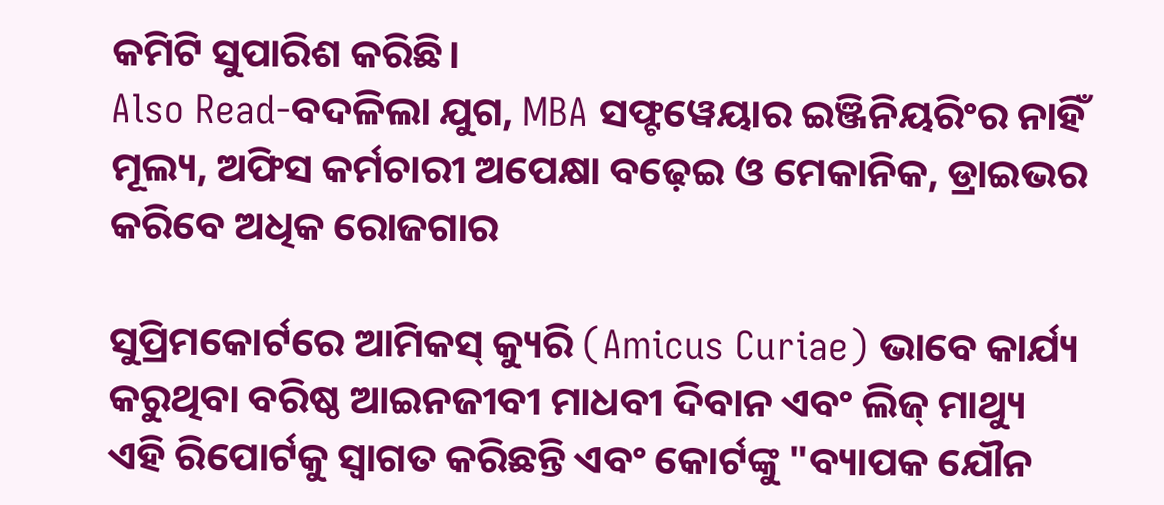କମିଟି ସୁପାରିଶ କରିଛି।
Also Read-ବଦଳିଲା ଯୁଗ, MBA ସଫ୍ଟୱେୟାର ଇଞ୍ଜିନିୟରିଂର ନାହିଁ ମୂଲ୍ୟ, ଅଫିସ କର୍ମଚାରୀ ଅପେକ୍ଷା ବଢ଼େଇ ଓ ମେକାନିକ, ଡ୍ରାଇଭର କରିବେ ଅଧିକ ରୋଜଗାର

ସୁପ୍ରିମକୋର୍ଟରେ ଆମିକସ୍ କ୍ୟୁରି (Amicus Curiae) ଭାବେ କାର୍ଯ୍ୟ କରୁଥିବା ବରିଷ୍ଠ ଆଇନଜୀବୀ ମାଧବୀ ଦିବାନ ଏବଂ ଲିଜ୍ ମାଥ୍ୟୁ ଏହି ରିପୋର୍ଟକୁ ସ୍ୱାଗତ କରିଛନ୍ତି ଏବଂ କୋର୍ଟଙ୍କୁ "ବ୍ୟାପକ ଯୌନ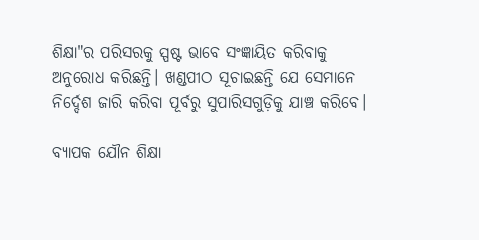ଶିକ୍ଷା"ର ପରିସରକୁ ସ୍ପଷ୍ଟ ଭାବେ ସଂଜ୍ଞାୟିତ କରିବାକୁ ଅନୁରୋଧ କରିଛନ୍ତି। ଖଣ୍ଡପୀଠ ସୂଚାଇଛନ୍ତି ଯେ ସେମାନେ ନିର୍ଦ୍ଦେଶ ଜାରି କରିବା ପୂର୍ବରୁ ସୁପାରିସଗୁଡ଼ିକୁ ଯାଞ୍ଚ କରିବେ।

ବ୍ୟାପକ ଯୌନ ଶିକ୍ଷା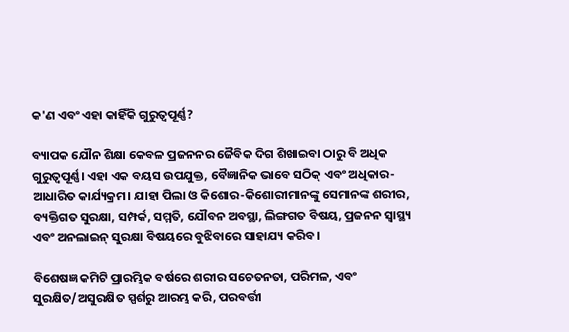କ'ଣ ଏବଂ ଏହା କାହିଁକି ଗୁରୁତ୍ୱପୂର୍ଣ୍ଣ?

ବ୍ୟାପକ ଯୌନ ଶିକ୍ଷା କେବଳ ପ୍ରଜନନର ଜୈବିକ ଦିଗ ଶିଖାଇବା ଠାରୁ ବି ଅଧିକ ଗୁରୁତ୍ୱପୂର୍ଣ୍ଣ। ଏହା ଏକ ବୟସ ଉପଯୁକ୍ତ, ବୈଜ୍ଞାନିକ ଭାବେ ସଠିକ୍ ଏବଂ ଅଧିକାର-ଆଧାରିତ କାର୍ଯ୍ୟକ୍ରମ। ଯାହା ପିଲା ଓ କିଶୋର-କିଶୋରୀମାନଙ୍କୁ ସେମାନଙ୍କ ଶରୀର, ବ୍ୟକ୍ତିଗତ ସୁରକ୍ଷା, ସମ୍ପର୍କ, ସମ୍ମତି, ଯୌବନ ଅବସ୍ଥା, ଲିଙ୍ଗଗତ ବିଷୟ, ପ୍ରଜନନ ସ୍ୱାସ୍ଥ୍ୟ ଏବଂ ଅନଲାଇନ୍ ସୁରକ୍ଷା ବିଷୟରେ ବୁଝିବାରେ ସାହାଯ୍ୟ କରିବ।

ବିଶେଷଜ୍ଞ କମିଟି ପ୍ରାରମ୍ଭିକ ବର୍ଷରେ ଶରୀର ସଚେତନତା, ପରିମଳ, ଏବଂ ସୁରକ୍ଷିତ/ଅସୁରକ୍ଷିତ ସ୍ପର୍ଶରୁ ଆରମ୍ଭ କରି, ପରବର୍ତ୍ତୀ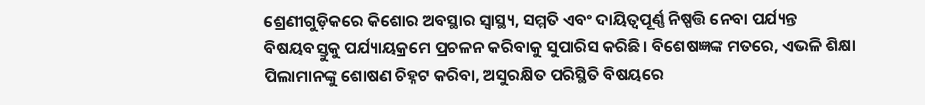ଶ୍ରେଣୀଗୁଡ଼ିକରେ କିଶୋର ଅବସ୍ଥାର ସ୍ୱାସ୍ଥ୍ୟ, ସମ୍ମତି ଏବଂ ଦାୟିତ୍ୱପୂର୍ଣ୍ଣ ନିଷ୍ପତ୍ତି ନେବା ପର୍ଯ୍ୟନ୍ତ ବିଷୟବସ୍ତୁକୁ ପର୍ଯ୍ୟାୟକ୍ରମେ ପ୍ରଚଳନ କରିବାକୁ ସୁପାରିସ କରିଛି। ବିଶେଷଜ୍ଞଙ୍କ ମତରେ, ଏଭଳି ଶିକ୍ଷା ପିଲାମାନଙ୍କୁ ଶୋଷଣ ଚିହ୍ନଟ କରିବା, ଅସୁରକ୍ଷିତ ପରିସ୍ଥିତି ବିଷୟରେ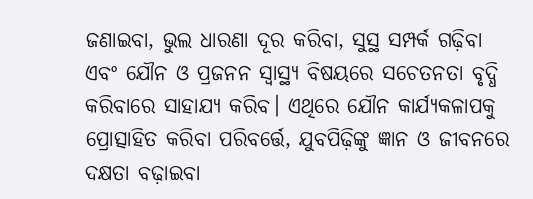ଜଣାଇବା, ଭୁଲ ଧାରଣା ଦୂର କରିବା, ସୁସ୍ଥ ସମ୍ପର୍କ ଗଢ଼ିବା ଏବଂ ଯୌନ ଓ ପ୍ରଜନନ ସ୍ୱାସ୍ଥ୍ୟ ବିଷୟରେ ସଚେତନତା ବୃଦ୍ଧି କରିବାରେ ସାହାଯ୍ୟ କରିବ। ଏଥିରେ ଯୌନ କାର୍ଯ୍ୟକଳାପକୁ ପ୍ରୋତ୍ସାହିତ କରିବା ପରିବର୍ତ୍ତେ, ଯୁବପିଢ଼ିଙ୍କୁ ଜ୍ଞାନ ଓ ଜୀବନରେ ଦକ୍ଷତା ବଢ଼ାଇବା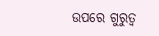ଉପରେ ଗୁରୁତ୍ୱ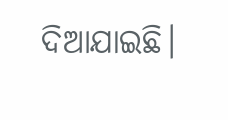ଦିଆଯାଇଛି।